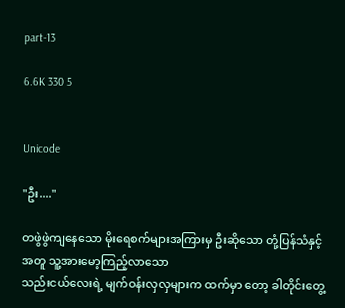part-13

6.6K 330 5


Unicode

"ဦး...."

တဖွဲဖွဲကျနေသော မိုးရေစက်များအကြားမှ ဦးဆိုသော တုံ့ပြန်သံနှင့်အတူ သူ့အားမော့ကြည့်လာသော
သည်းငယ်လေးရဲ့ မျက်ဝန်းလှလှများက ထက်မှာ တော့ ခါတိုင်းတွေ့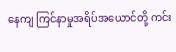နေကျ ကြင်နာမှုအရိပ်အယောင်တို့ ကင်း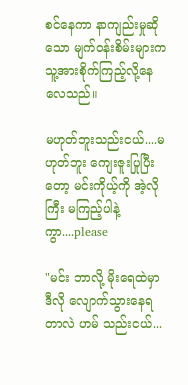စင်နေကာ နာကျည်းမှုဆိုသော မျက်ဝန်းစိမ်းများက သူ့အားစိုက်ကြည့်လို့နေလေသည်။

မဟုတ်ဘူးသည်းငယ်....မဟုတ်ဘူး ကျေးဇူးပြုပြီးတော့ မင်းကိုယ့်ကို အဲ့လိုကြီး မကြည့်ပါနဲ့ကွာ....please

"မင်း ဘာလို့ မိုးရေထဲမှာ ဒီလို လျောက်သွားနေရတာလဲ ဟမ် သည်းငယ်...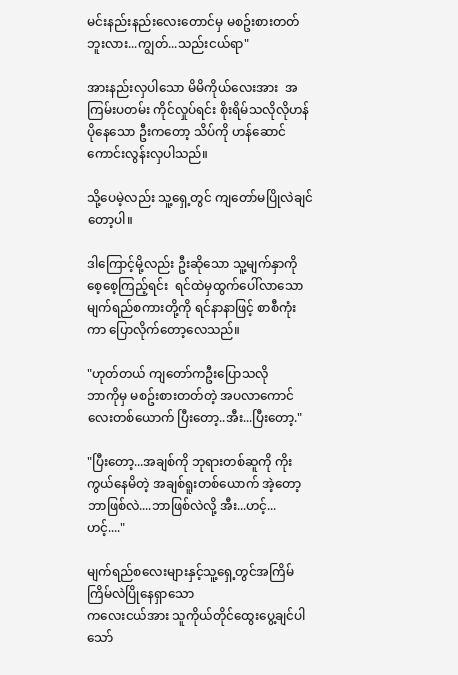မင်းနည်းနည်းလေးတောင်မှ မစဥ်းစားတတ်ဘူးလား...ကျွတ်...သည်းငယ်ရာ"

အားနည်းလှပါသော မိမိကိုယ်လေးအား  အကြမ်းပတမ်း ကိုင်လှုပ်ရင်း စိုးရိမ်သလိုလိုဟန်ပိုနေသော ဦးကတော့ သိပ်ကို ဟန်ဆောင်ကောင်းလွန်းလှပါသည်။

သို့ပေမဲ့လည်း သူ့ရှေ့တွင် ကျတော်မပြိုလဲချင်တော့ပါ။

ဒါကြောင့်မို့လည်း ဦးဆိုသော သူ့မျက်နှာကို စေ့စေ့ကြည့်ရင်း  ရင်ထဲမှထွက်ပေါ်လာသော မျက်ရည်စကားတို့ကို ရင်နာနာဖြင့် စာစီကုံးကာ ပြောလိုက်တော့လေသည်။

"ဟုတ်တယ် ကျတော်ကဦးပြောသလို
ဘာကိုမှ မစဥ်းစားတတ်တဲ့ အပလာကောင်လေးတစ်ယောက် ပြီးတော့..အီး...ပြီးတော့."

"ပြီးတော့...အချစ်ကို ဘုရားတစ်ဆူကို ကိုးကွယ်နေမိတဲ့ အချစ်ရူးတစ်ယောက် အဲ့တော့ ဘာဖြစ်လဲ....ဘာဖြစ်လဲလို့ အီး...ဟင့်...ဟင့်...."

မျက်ရည်စလေးများနှင့်သူ့ရှေ့တွင်အကြိမ်ကြိမ်လဲပြိုနေရှာသော
ကလေးငယ်အား သူကိုယ်တိုင်ထွေးပွေ့ချင်ပါသော်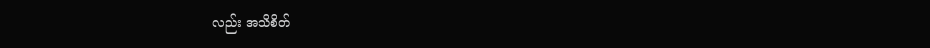လည်း အသိစိတ်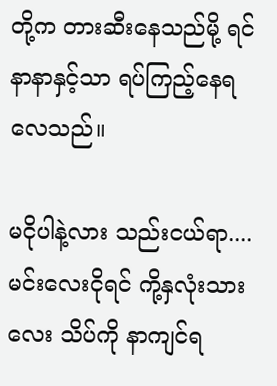တို့က တားဆီးနေသည်မို့ ရင်နာနာနှင့်သာ ရပ်ကြည့်နေရလေသည်။

မငိုပါနဲ့လား သည်းငယ်ရာ....မင်းလေးငိုရင် ကို့နှလုံးသားလေး သိပ်ကို နာကျင်ရ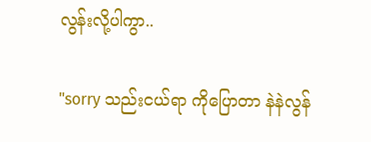လွန်းလို့ပါကွာ..

"sorry သည်းငယ်ရာ ကိုပြောတာ နဲနဲလွန်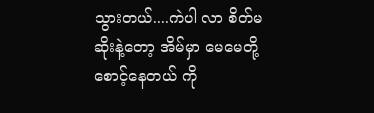သွားတယ်....ကဲပါ လာ စိတ်မဆိုးနဲ့တော့ အိမ်မှာ မေမေတို့စောင့်နေတယ် ကို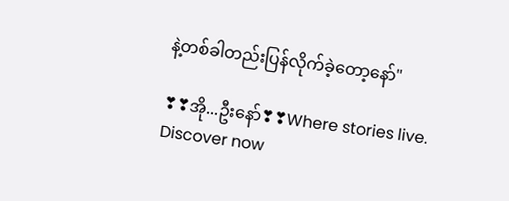နဲ့တစ်ခါတည်းပြန်လိုက်ခဲ့တော့နော်"

❣❣အို...ဦးနော်❣❣Where stories live. Discover now